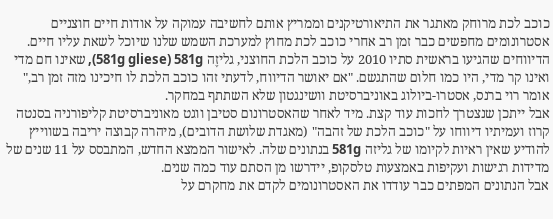כוכב לכת מרוחק מאתגר את התיאורטיקנים וממריץ אותם לחשיבה עמוקה על אודות חיים חוצניים
אסטרונומים מחפשים כבר זמן רב אחרי כוכב לכת מחוץ למערכת השמש שלנו שיוכל לשאת עליו חיים. הדיווחים שהגיעו בראשית סתיו 2010 על כוכב הלכת החוצני, גליזֶה 581g gliese) 581g), שאינו חם מדי ואינו קר מדי, היו כמו חלום שהתגשם. "אם יאושר הדיווח, לדעתי זהו כוכב הלכת לו חיכינו מזה זמן רב," אומר רוי ברנס, אסטרו-ביולוג באוניברסיטת וושינגטון שלא השתתף במחקר.
אבל ייתכן שנצטרך לחכות עוד קצת. מיד לאחר שהאסטרונום סטיבן ווגט מאוניברסיטת קליפורניה בסנטה קרוז ועמיתיו דיווחו על "כוכב הלכת של זהבה" (מאגדת שלושת הדובים), מיהרה קבוצה יריבה בשווייץ להודיע שאין ראיות לקיומו של גליזה 581g בנתונים שלה. לאישור הממצא החדש, המתבסס על 11 שנים של מדידות רגישות ועקיפות באמצעות טלסקופ, יידרשו מן הסתם עוד כמה שנים.
אבל הנתונים המפתים כבר עודדו את האסטרונומים לקדם את מחקרם על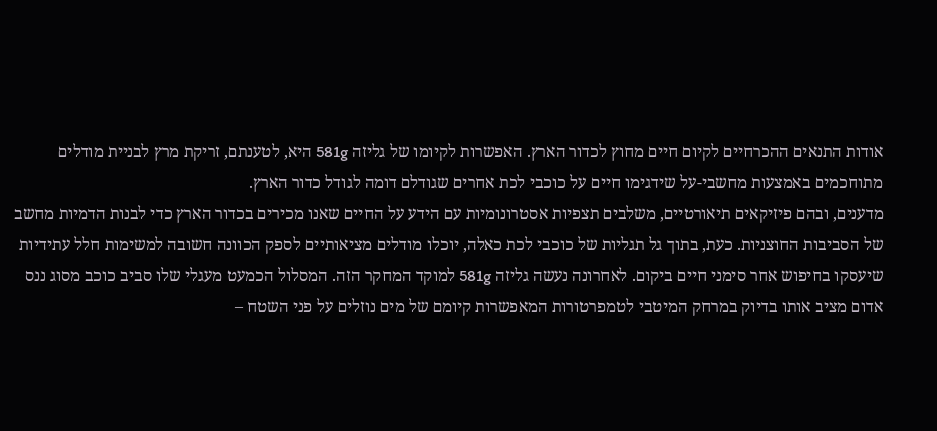אודות התנאים ההכרחיים לקיום חיים מחוץ לכדור הארץ. האפשרות לקיומו של גליזה 581g היא, לטענתם, זריקת מרץ לבניית מודלים מתוחכמים באמצעות מחשבי-על שידגימו חיים על כוכבי לכת אחרים שגודלם דומה לגודל כדור הארץ.
מדענים, ובהם פיזיקאים תיאורטיים, משלבים תצפיות אסטרונומיות עם הידע על החיים שאנו מכירים בכדור הארץ כדי לבנות הדמיות מחשב של הסביבות החוצניות. כעת, בתוך גל תגליות של כוכבי לכת כאלה, יוכלו מודלים מציאותיים לספק הכוונה חשובה למשימות חלל עתידיות שיעסקו בחיפוש אחר סימני חיים ביקום. לאחרונה נעשה גליזה 581g למוקד המחקר הזה. המסלול הכמעט מעגלי שלו סביב כוכב מסוג ננס אדום מציב אותו בדיוק במרחק המיטבי לטמפרטורות המאפשרות קיומם של מים נוזלים על פני השטח –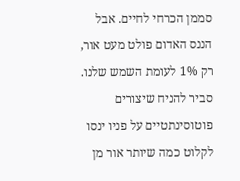סממן הכרחי לחיים. אבל הננס האדום פולט מעט אור, רק 1% לעומת השמש שלנו. סביר להניח שיצורים פוטוסינתטיים על פניו ינסו לקלוט כמה שיותר אור מן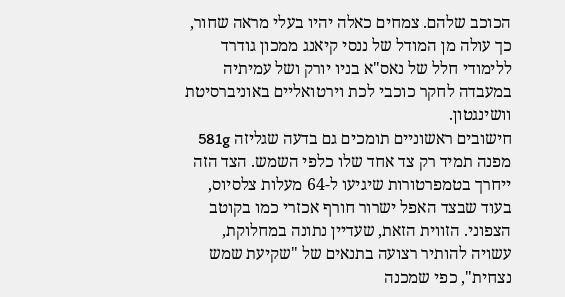הכוכב שלהם. צמחים כאלה יהיו בעלי מראה שחור, כך עולה מן המודל של ננסי קיאנג ממכון גודרד ללימודי חלל של נאס"א בניו יורק ושל עמיתיה במעבדה לחקר כוכבי לכת וירטואליים באוניברסיטת וושינגטון.
חישובים ראשוניים תומכים גם בדעה שגליזה 581g מפנה תמיד רק צד אחד שלו כלפי השמש. הצד הזה ייחרך בטמפרטורות שיגיעו ל-64 מעלות צלסיוס, בעוד שבצד האפל ישרור חורף אכזרי כמו בקוטב הצפוני. הזווית הזאת, שעדיין נתונה במחלוקת, עשויה להותיר רצועה בתנאים של "שקיעת שמש נצחית", כפי שמכנה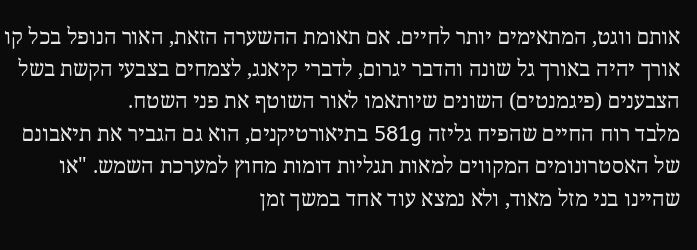אותם ווגט, המתאימים יותר לחיים. אם תאומת ההשערה הזאת, האור הנופל בכל קו אורך יהיה באורך גל שונה והדבר יגרום, לדברי קיאנג, לצמחים בצבעי הקשת בשל הצבענים (פיגמנטים) השונים שיותאמו לאור השוטף את פני השטח.
מלבד רוח החיים שהפיח גליזה 581g בתיאורטיקנים, הוא גם הגביר את תיאבונם של האסטרונומים המקווים למאות תגליות דומות מחוץ למערכת השמש. "או שהיינו בני מזל מאוד, ולא נמצא עוד אחד במשך זמן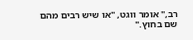רב," אומר ווגט, "או שיש רבים מהם שם בחוץ."